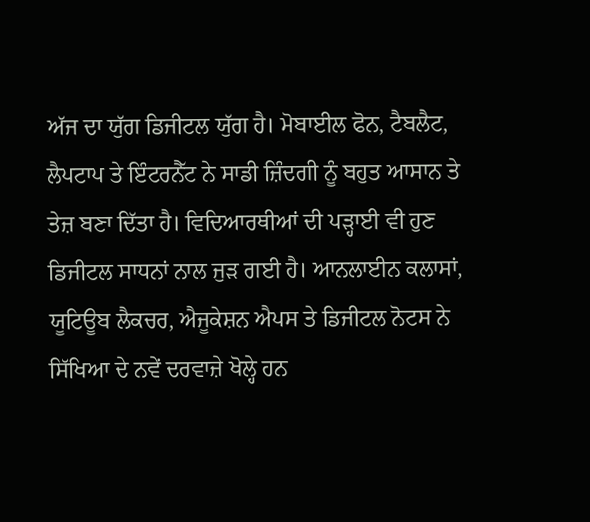ਅੱਜ ਦਾ ਯੁੱਗ ਡਿਜੀਟਲ ਯੁੱਗ ਹੈ। ਮੋਬਾਈਲ ਫੋਨ, ਟੈਬਲੈਟ, ਲੈਪਟਾਪ ਤੇ ਇੰਟਰਨੈੱਟ ਨੇ ਸਾਡੀ ਜ਼ਿੰਦਗੀ ਨੂੰ ਬਹੁਤ ਆਸਾਨ ਤੇ ਤੇਜ਼ ਬਣਾ ਦਿੱਤਾ ਹੈ। ਵਿਦਿਆਰਥੀਆਂ ਦੀ ਪੜ੍ਹਾਈ ਵੀ ਹੁਣ ਡਿਜੀਟਲ ਸਾਧਨਾਂ ਨਾਲ ਜੁੜ ਗਈ ਹੈ। ਆਨਲਾਈਨ ਕਲਾਸਾਂ, ਯੂਟਿਊਬ ਲੈਕਚਰ, ਐਜੂਕੇਸ਼ਨ ਐਪਸ ਤੇ ਡਿਜੀਟਲ ਨੋਟਸ ਨੇ ਸਿੱਖਿਆ ਦੇ ਨਵੇਂ ਦਰਵਾਜ਼ੇ ਖੋਲ੍ਹੇ ਹਨ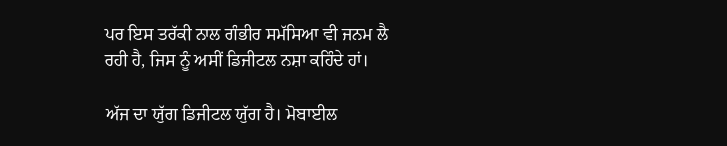ਪਰ ਇਸ ਤਰੱਕੀ ਨਾਲ ਗੰਭੀਰ ਸਮੱਸਿਆ ਵੀ ਜਨਮ ਲੈ ਰਹੀ ਹੈ, ਜਿਸ ਨੂੰ ਅਸੀਂ ਡਿਜੀਟਲ ਨਸ਼ਾ ਕਹਿੰਦੇ ਹਾਂ।

ਅੱਜ ਦਾ ਯੁੱਗ ਡਿਜੀਟਲ ਯੁੱਗ ਹੈ। ਮੋਬਾਈਲ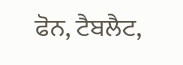ਫੋਨ, ਟੈਬਲੈਟ,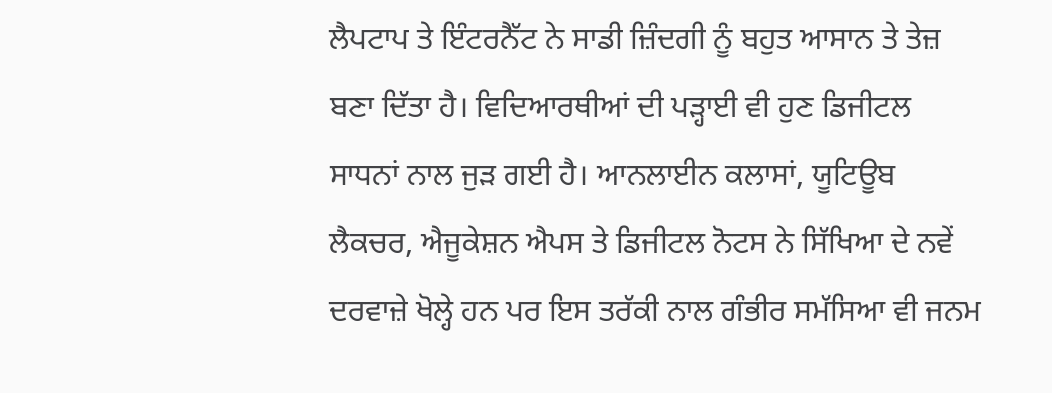ਲੈਪਟਾਪ ਤੇ ਇੰਟਰਨੈੱਟ ਨੇ ਸਾਡੀ ਜ਼ਿੰਦਗੀ ਨੂੰ ਬਹੁਤ ਆਸਾਨ ਤੇ ਤੇਜ਼ ਬਣਾ ਦਿੱਤਾ ਹੈ। ਵਿਦਿਆਰਥੀਆਂ ਦੀ ਪੜ੍ਹਾਈ ਵੀ ਹੁਣ ਡਿਜੀਟਲ ਸਾਧਨਾਂ ਨਾਲ ਜੁੜ ਗਈ ਹੈ। ਆਨਲਾਈਨ ਕਲਾਸਾਂ, ਯੂਟਿਊਬ ਲੈਕਚਰ, ਐਜੂਕੇਸ਼ਨ ਐਪਸ ਤੇ ਡਿਜੀਟਲ ਨੋਟਸ ਨੇ ਸਿੱਖਿਆ ਦੇ ਨਵੇਂ ਦਰਵਾਜ਼ੇ ਖੋਲ੍ਹੇ ਹਨ ਪਰ ਇਸ ਤਰੱਕੀ ਨਾਲ ਗੰਭੀਰ ਸਮੱਸਿਆ ਵੀ ਜਨਮ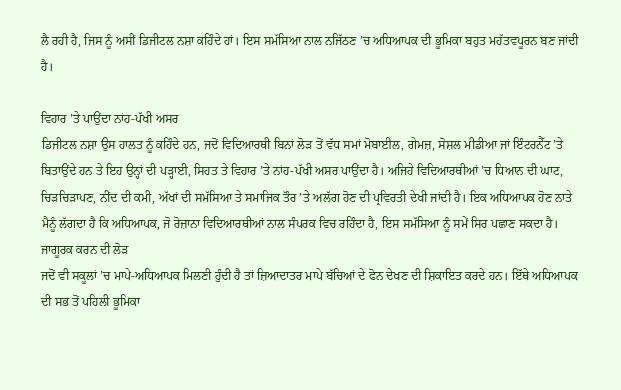ਲੈ ਰਹੀ ਹੈ, ਜਿਸ ਨੂੰ ਅਸੀਂ ਡਿਜੀਟਲ ਨਸ਼ਾ ਕਹਿੰਦੇ ਹਾਂ। ਇਸ ਸਮੱਸਿਆ ਨਾਲ ਨਜਿੱਠਣ ’ਚ ਅਧਿਆਪਕ ਦੀ ਭੂਮਿਕਾ ਬਹੁਤ ਮਹੱਤਵਪੂਰਨ ਬਣ ਜਾਂਦੀ ਹੈ।

ਵਿਹਾਰ ’ਤੇ ਪਾਉਂਦਾ ਨਾਂਹ-ਪੱਖੀ ਅਸਰ
ਡਿਜੀਟਲ ਨਸ਼ਾ ਉਸ ਹਾਲਤ ਨੂੰ ਕਹਿੰਦੇ ਹਨ, ਜਦੋਂ ਵਿਦਿਆਰਥੀ ਬਿਨਾਂ ਲੋੜ ਤੋਂ ਵੱਧ ਸਮਾਂ ਮੋਬਾਈਲ, ਗੇਮਜ਼, ਸੋਸ਼ਲ ਮੀਡੀਆ ਜਾਂ ਇੰਟਰਨੈੱਟ ’ਤੇ ਬਿਤਾਉਂਦੇ ਹਨ ਤੇ ਇਹ ਉਨ੍ਹਾਂ ਦੀ ਪੜ੍ਹਾਈ, ਸਿਹਤ ਤੇ ਵਿਹਾਰ ’ਤੇ ਨਾਂਹ-ਪੱਖੀ ਅਸਰ ਪਾਉਂਦਾ ਹੈ। ਅਜਿਹੇ ਵਿਦਿਆਰਥੀਆਂ ’ਚ ਧਿਆਨ ਦੀ ਘਾਟ, ਚਿੜਚਿੜਾਪਣ, ਨੀਂਦ ਦੀ ਕਮੀ, ਅੱਖਾਂ ਦੀ ਸਮੱਸਿਆ ਤੇ ਸਮਾਜਿਕ ਤੌਰ ’ਤੇ ਅਲੱਗ ਹੋਣ ਦੀ ਪ੍ਰਵਿਰਤੀ ਦੇਖੀ ਜਾਂਦੀ ਹੈ। ਇਕ ਅਧਿਆਪਕ ਹੋਣ ਨਾਤੇ ਮੈਨੂੰ ਲੱਗਦਾ ਹੈ ਕਿ ਅਧਿਆਪਕ, ਜੋ ਰੋਜ਼ਾਨਾ ਵਿਦਿਆਰਥੀਆਂ ਨਾਲ ਸੰਪਰਕ ਵਿਚ ਰਹਿੰਦਾ ਹੈ, ਇਸ ਸਮੱਸਿਆ ਨੂੰ ਸਮੇਂ ਸਿਰ ਪਛਾਣ ਸਕਦਾ ਹੈ।
ਜਾਗੂਰਕ ਕਰਨ ਦੀ ਲੋੜ
ਜਦੋਂ ਵੀ ਸਕੂਲਾਂ ’ਚ ਮਾਪੇ-ਅਧਿਆਪਕ ਮਿਲਣੀ ਹੁੰਦੀ ਹੈ ਤਾਂ ਜ਼ਿਆਦਾਤਰ ਮਾਪੇ ਬੱਚਿਆਂ ਦੇ ਫੋਨ ਦੇਖਣ ਦੀ ਸ਼ਿਕਾਇਤ ਕਰਦੇ ਹਨ। ਇੱਥੇ ਅਧਿਆਪਕ ਦੀ ਸਭ ਤੋਂ ਪਹਿਲੀ ਭੂਮਿਕਾ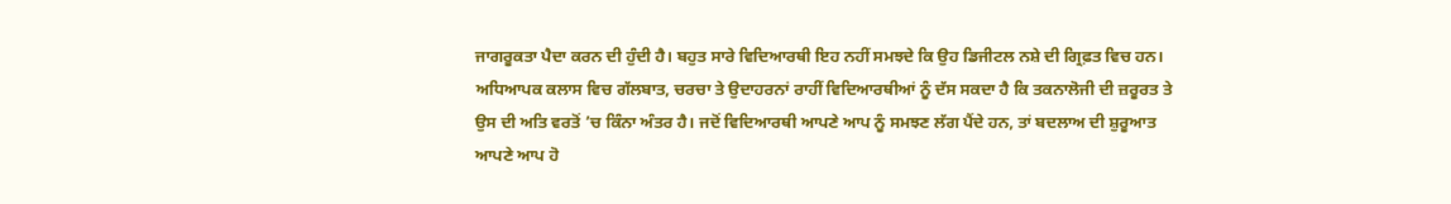ਜਾਗਰੂਕਤਾ ਪੈਦਾ ਕਰਨ ਦੀ ਹੁੰਦੀ ਹੈ। ਬਹੁਤ ਸਾਰੇ ਵਿਦਿਆਰਥੀ ਇਹ ਨਹੀਂ ਸਮਝਦੇ ਕਿ ਉਹ ਡਿਜੀਟਲ ਨਸ਼ੇ ਦੀ ਗ੍ਰਿਫ਼ਤ ਵਿਚ ਹਨ। ਅਧਿਆਪਕ ਕਲਾਸ ਵਿਚ ਗੱਲਬਾਤ, ਚਰਚਾ ਤੇ ਉਦਾਹਰਨਾਂ ਰਾਹੀਂ ਵਿਦਿਆਰਥੀਆਂ ਨੂੰ ਦੱਸ ਸਕਦਾ ਹੈ ਕਿ ਤਕਨਾਲੋਜੀ ਦੀ ਜ਼ਰੂਰਤ ਤੇ ਉਸ ਦੀ ਅਤਿ ਵਰਤੋਂ ’ਚ ਕਿੰਨਾ ਅੰਤਰ ਹੈ। ਜਦੋਂ ਵਿਦਿਆਰਥੀ ਆਪਣੇ ਆਪ ਨੂੰ ਸਮਝਣ ਲੱਗ ਪੈਂਦੇ ਹਨ, ਤਾਂ ਬਦਲਾਅ ਦੀ ਸ਼ੁਰੂਆਤ ਆਪਣੇ ਆਪ ਹੋ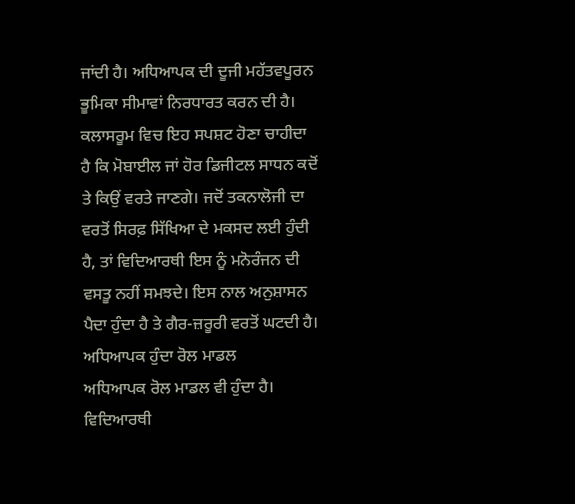ਜਾਂਦੀ ਹੈ। ਅਧਿਆਪਕ ਦੀ ਦੂਜੀ ਮਹੱਤਵਪੂਰਨ ਭੂਮਿਕਾ ਸੀਮਾਵਾਂ ਨਿਰਧਾਰਤ ਕਰਨ ਦੀ ਹੈ। ਕਲਾਸਰੂਮ ਵਿਚ ਇਹ ਸਪਸ਼ਟ ਹੋਣਾ ਚਾਹੀਦਾ ਹੈ ਕਿ ਮੋਬਾਈਲ ਜਾਂ ਹੋਰ ਡਿਜੀਟਲ ਸਾਧਨ ਕਦੋਂ ਤੇ ਕਿਉਂ ਵਰਤੇ ਜਾਣਗੇ। ਜਦੋਂ ਤਕਨਾਲੋਜੀ ਦਾ ਵਰਤੋਂ ਸਿਰਫ਼ ਸਿੱਖਿਆ ਦੇ ਮਕਸਦ ਲਈ ਹੁੰਦੀ ਹੈ, ਤਾਂ ਵਿਦਿਆਰਥੀ ਇਸ ਨੂੰ ਮਨੋਰੰਜਨ ਦੀ ਵਸਤੂ ਨਹੀਂ ਸਮਝਦੇ। ਇਸ ਨਾਲ ਅਨੁਸ਼ਾਸਨ ਪੈਦਾ ਹੁੰਦਾ ਹੈ ਤੇ ਗੈਰ-ਜ਼ਰੂਰੀ ਵਰਤੋਂ ਘਟਦੀ ਹੈ।
ਅਧਿਆਪਕ ਹੁੰਦਾ ਰੋਲ ਮਾਡਲ
ਅਧਿਆਪਕ ਰੋਲ ਮਾਡਲ ਵੀ ਹੁੰਦਾ ਹੈ। ਵਿਦਿਆਰਥੀ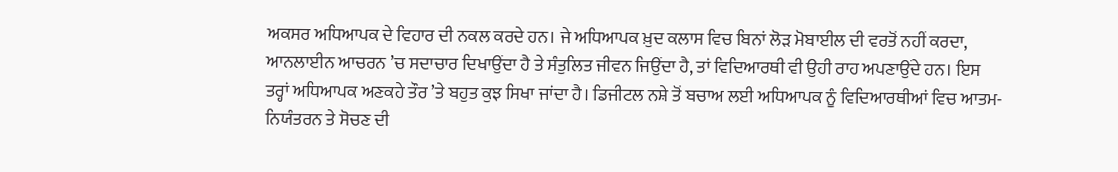ਅਕਸਰ ਅਧਿਆਪਕ ਦੇ ਵਿਹਾਰ ਦੀ ਨਕਲ ਕਰਦੇ ਹਨ। ਜੇ ਅਧਿਆਪਕ ਖ਼ੁਦ ਕਲਾਸ ਵਿਚ ਬਿਨਾਂ ਲੋੜ ਮੋਬਾਈਲ ਦੀ ਵਰਤੋਂ ਨਹੀਂ ਕਰਦਾ, ਆਨਲਾਈਨ ਆਚਰਨ ’ਚ ਸਦਾਚਾਰ ਦਿਖਾਉਂਦਾ ਹੈ ਤੇ ਸੰਤੁਲਿਤ ਜੀਵਨ ਜਿਉਂਦਾ ਹੈ, ਤਾਂ ਵਿਦਿਆਰਥੀ ਵੀ ਉਹੀ ਰਾਹ ਅਪਣਾਉਂਦੇ ਹਨ। ਇਸ ਤਰ੍ਹਾਂ ਅਧਿਆਪਕ ਅਣਕਹੇ ਤੌਰ ’ਤੇ ਬਹੁਤ ਕੁਝ ਸਿਖਾ ਜਾਂਦਾ ਹੈ। ਡਿਜੀਟਲ ਨਸ਼ੇ ਤੋਂ ਬਚਾਅ ਲਈ ਅਧਿਆਪਕ ਨੂੰ ਵਿਦਿਆਰਥੀਆਂ ਵਿਚ ਆਤਮ-ਨਿਯੰਤਰਨ ਤੇ ਸੋਚਣ ਦੀ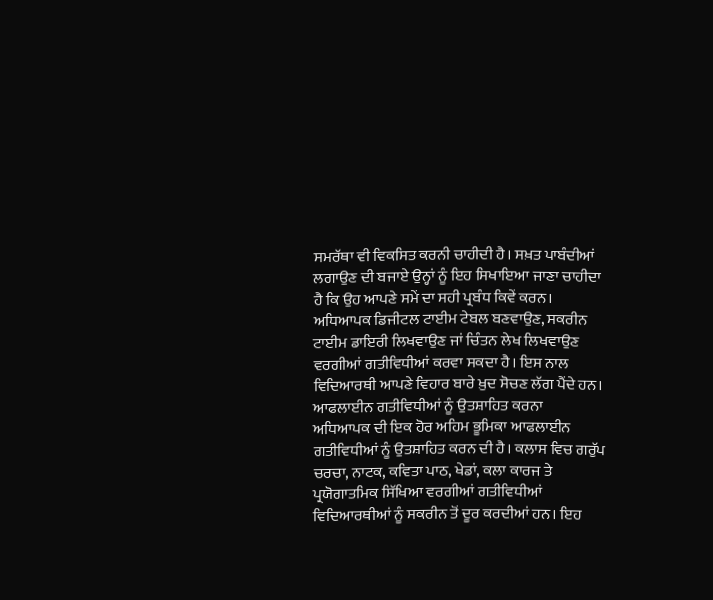ਸਮਰੱਥਾ ਵੀ ਵਿਕਸਿਤ ਕਰਨੀ ਚਾਹੀਦੀ ਹੈ। ਸਖ਼ਤ ਪਾਬੰਦੀਆਂ ਲਗਾਉਣ ਦੀ ਬਜਾਏ ਉਨ੍ਹਾਂ ਨੂੰ ਇਹ ਸਿਖਾਇਆ ਜਾਣਾ ਚਾਹੀਦਾ ਹੈ ਕਿ ਉਹ ਆਪਣੇ ਸਮੇਂ ਦਾ ਸਹੀ ਪ੍ਰਬੰਧ ਕਿਵੇਂ ਕਰਨ। ਅਧਿਆਪਕ ਡਿਜੀਟਲ ਟਾਈਮ ਟੇਬਲ ਬਣਵਾਉਣ, ਸਕਰੀਨ ਟਾਈਮ ਡਾਇਰੀ ਲਿਖਵਾਉਣ ਜਾਂ ਚਿੰਤਨ ਲੇਖ ਲਿਖਵਾਉਣ ਵਰਗੀਆਂ ਗਤੀਵਿਧੀਆਂ ਕਰਵਾ ਸਕਦਾ ਹੈ। ਇਸ ਨਾਲ ਵਿਦਿਆਰਥੀ ਆਪਣੇ ਵਿਹਾਰ ਬਾਰੇ ਖ਼ੁਦ ਸੋਚਣ ਲੱਗ ਪੈਂਦੇ ਹਨ।
ਆਫਲਾਈਨ ਗਤੀਵਿਧੀਆਂ ਨੂੰ ਉਤਸ਼ਾਹਿਤ ਕਰਨਾ
ਅਧਿਆਪਕ ਦੀ ਇਕ ਹੋਰ ਅਹਿਮ ਭੂਮਿਕਾ ਆਫਲਾਈਨ ਗਤੀਵਿਧੀਆਂ ਨੂੰ ਉਤਸ਼ਾਹਿਤ ਕਰਨ ਦੀ ਹੈ। ਕਲਾਸ ਵਿਚ ਗਰੁੱਪ ਚਰਚਾ, ਨਾਟਕ, ਕਵਿਤਾ ਪਾਠ, ਖੇਡਾਂ, ਕਲਾ ਕਾਰਜ ਤੇ ਪ੍ਰਯੋਗਾਤਮਿਕ ਸਿੱਖਿਆ ਵਰਗੀਆਂ ਗਤੀਵਿਧੀਆਂ ਵਿਦਿਆਰਥੀਆਂ ਨੂੰ ਸਕਰੀਨ ਤੋਂ ਦੂਰ ਕਰਦੀਆਂ ਹਨ। ਇਹ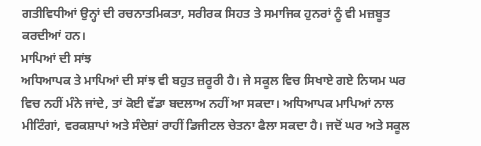ਗਤੀਵਿਧੀਆਂ ਉਨ੍ਹਾਂ ਦੀ ਰਚਨਾਤਮਿਕਤਾ, ਸਰੀਰਕ ਸਿਹਤ ਤੇ ਸਮਾਜਿਕ ਹੁਨਰਾਂ ਨੂੰ ਵੀ ਮਜ਼ਬੂਤ ਕਰਦੀਆਂ ਹਨ।
ਮਾਪਿਆਂ ਦੀ ਸਾਂਝ
ਅਧਿਆਪਕ ਤੇ ਮਾਪਿਆਂ ਦੀ ਸਾਂਝ ਵੀ ਬਹੁਤ ਜ਼ਰੂਰੀ ਹੈ। ਜੇ ਸਕੂਲ ਵਿਚ ਸਿਖਾਏ ਗਏ ਨਿਯਮ ਘਰ ਵਿਚ ਨਹੀਂ ਮੰਨੇ ਜਾਂਦੇ, ਤਾਂ ਕੋਈ ਵੱਡਾ ਬਦਲਾਅ ਨਹੀਂ ਆ ਸਕਦਾ। ਅਧਿਆਪਕ ਮਾਪਿਆਂ ਨਾਲ ਮੀਟਿੰਗਾਂ, ਵਰਕਸ਼ਾਪਾਂ ਅਤੇ ਸੰਦੇਸ਼ਾਂ ਰਾਹੀਂ ਡਿਜੀਟਲ ਚੇਤਨਾ ਫੈਲਾ ਸਕਦਾ ਹੈ। ਜਦੋਂ ਘਰ ਅਤੇ ਸਕੂਲ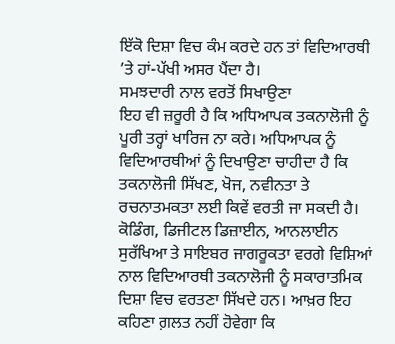ਇੱਕੋ ਦਿਸ਼ਾ ਵਿਚ ਕੰਮ ਕਰਦੇ ਹਨ ਤਾਂ ਵਿਦਿਆਰਥੀ ’ਤੇ ਹਾਂ-ਪੱਖੀ ਅਸਰ ਪੈਂਦਾ ਹੈ।
ਸਮਝਦਾਰੀ ਨਾਲ ਵਰਤੋਂ ਸਿਖਾਉਣਾ
ਇਹ ਵੀ ਜ਼ਰੂਰੀ ਹੈ ਕਿ ਅਧਿਆਪਕ ਤਕਨਾਲੋਜੀ ਨੂੰ ਪੂਰੀ ਤਰ੍ਹਾਂ ਖਾਰਿਜ ਨਾ ਕਰੇ। ਅਧਿਆਪਕ ਨੂੰ ਵਿਦਿਆਰਥੀਆਂ ਨੂੰ ਦਿਖਾਉਣਾ ਚਾਹੀਦਾ ਹੈ ਕਿ ਤਕਨਾਲੋਜੀ ਸਿੱਖਣ, ਖੋਜ, ਨਵੀਨਤਾ ਤੇ ਰਚਨਾਤਮਕਤਾ ਲਈ ਕਿਵੇਂ ਵਰਤੀ ਜਾ ਸਕਦੀ ਹੈ। ਕੋਡਿੰਗ, ਡਿਜੀਟਲ ਡਿਜ਼ਾਈਨ, ਆਨਲਾਈਨ ਸੁਰੱਖਿਆ ਤੇ ਸਾਇਬਰ ਜਾਗਰੂਕਤਾ ਵਰਗੇ ਵਿਸ਼ਿਆਂ ਨਾਲ ਵਿਦਿਆਰਥੀ ਤਕਨਾਲੋਜੀ ਨੂੰ ਸਕਾਰਾਤਮਿਕ ਦਿਸ਼ਾ ਵਿਚ ਵਰਤਣਾ ਸਿੱਖਦੇ ਹਨ। ਆਖ਼ਰ ਇਹ ਕਹਿਣਾ ਗ਼ਲਤ ਨਹੀਂ ਹੋਵੇਗਾ ਕਿ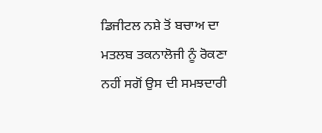ਡਿਜੀਟਲ ਨਸ਼ੇ ਤੋਂ ਬਚਾਅ ਦਾ ਮਤਲਬ ਤਕਨਾਲੋਜੀ ਨੂੰ ਰੋਕਣਾ ਨਹੀਂ ਸਗੋਂ ਉਸ ਦੀ ਸਮਝਦਾਰੀ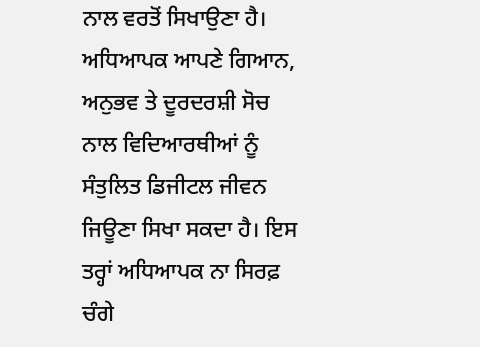ਨਾਲ ਵਰਤੋਂ ਸਿਖਾਉਣਾ ਹੈ। ਅਧਿਆਪਕ ਆਪਣੇ ਗਿਆਨ, ਅਨੁਭਵ ਤੇ ਦੂਰਦਰਸ਼ੀ ਸੋਚ ਨਾਲ ਵਿਦਿਆਰਥੀਆਂ ਨੂੰ ਸੰਤੁਲਿਤ ਡਿਜੀਟਲ ਜੀਵਨ ਜਿਊਣਾ ਸਿਖਾ ਸਕਦਾ ਹੈ। ਇਸ ਤਰ੍ਹਾਂ ਅਧਿਆਪਕ ਨਾ ਸਿਰਫ਼ ਚੰਗੇ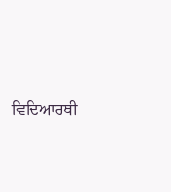ਵਿਦਿਆਰਥੀ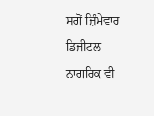ਸਗੋਂ ਜ਼ਿੰਮੇਵਾਰ ਡਿਜੀਟਲ ਨਾਗਰਿਕ ਵੀ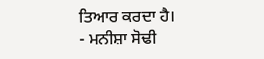ਤਿਆਰ ਕਰਦਾ ਹੈ।
- ਮਨੀਸ਼ਾ ਸੋਢੀ